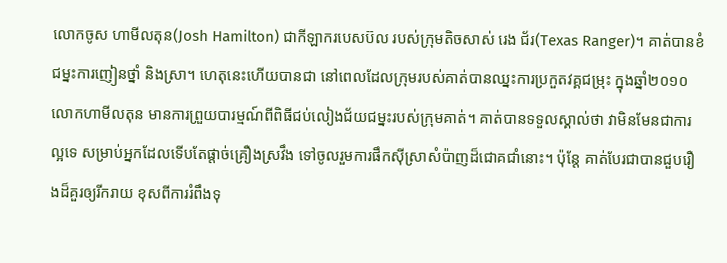លោកចូស ហាមីលតុន(Josh Hamilton) ជាកីឡាករបេសប៊ល របស់ក្រុមតិចសាស់ រេង ជ័រ(Texas Ranger)។ គាត់បានខំជម្នះការញៀនថ្នាំ និងស្រា។ ហេតុនេះហើយបានជា នៅពេលដែលក្រុមរបស់គាត់បានឈ្នះការប្រកួតវគ្គជម្រុះ ក្នុងឆ្នាំ២០១០ លោកហាមីលតុន មានការព្រួយបារម្មណ៍ពីពិធីជប់លៀងជ័យជម្នះរបស់ក្រុមគាត់។ គាត់បានទទួលស្គាល់ថា វាមិនមែនជាការល្អទេ សម្រាប់អ្នកដែលទើបតែផ្តាច់គ្រឿងស្រវឹង ទៅចូលរួមការផឹកស៊ីស្រាសំប៉ាញដ៏ជោគជាំនោះ។ ប៉ុន្តែ គាត់បែរជាបានជួបរឿងដ៏គួរឲ្យរីករាយ ខុសពីការរំពឹងទុ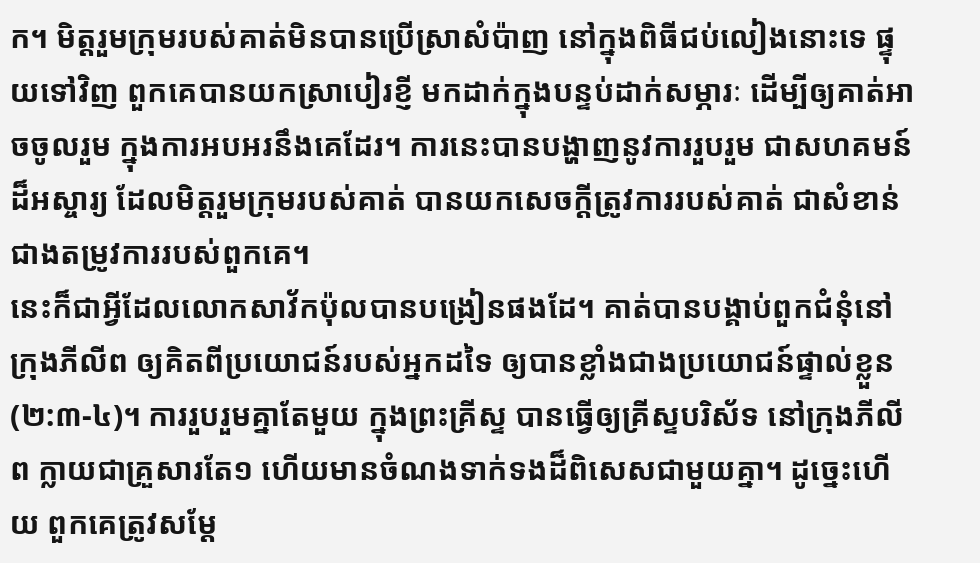ក។ មិត្តរួមក្រុមរបស់គាត់មិនបានប្រើស្រាសំប៉ាញ នៅក្នុងពិធីជប់លៀងនោះទេ ផ្ទុយទៅវិញ ពួកគេបានយកស្រាបៀរខ្ញី មកដាក់ក្នុងបន្ទប់ដាក់សម្ភារៈ ដើម្បីឲ្យគាត់អាចចូលរួម ក្នុងការអបអរនឹងគេដែរ។ ការនេះបានបង្ហាញនូវការរួបរួម ជាសហគមន៍ដ៏អស្ចារ្យ ដែលមិត្តរួមក្រុមរបស់គាត់ បានយកសេចក្តីត្រូវការរបស់គាត់ ជាសំខាន់ជាងតម្រូវការរបស់ពួកគេ។
នេះក៏ជាអ្វីដែលលោកសាវ័កប៉ុលបានបង្រៀនផងដែ។ គាត់បានបង្គាប់ពួកជំនុំនៅក្រុងភីលីព ឲ្យគិតពីប្រយោជន៍របស់អ្នកដទៃ ឲ្យបានខ្លាំងជាងប្រយោជន៍ផ្ទាល់ខ្លួន(២:៣-៤)។ ការរួបរួមគ្នាតែមួយ ក្នុងព្រះគ្រីស្ទ បានធ្វើឲ្យគ្រីស្ទបរិស័ទ នៅក្រុងភីលីព ក្លាយជាគ្រួសារតែ១ ហើយមានចំណងទាក់ទងដ៏ពិសេសជាមួយគ្នា។ ដូច្នេះហើយ ពួកគេត្រូវសម្តែ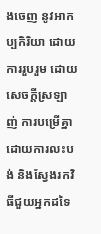ងចេញ នូវអាកប្បកិរិយា ដោយការរួបរួម ដោយសេចក្តីស្រឡាញ់ ការបម្រើគ្នា ដោយការលះបង់ និងស្វែងរកវិធីជួយអ្នកដទៃ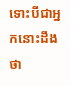ទោះបីជាអ្នកនោះដឹងថា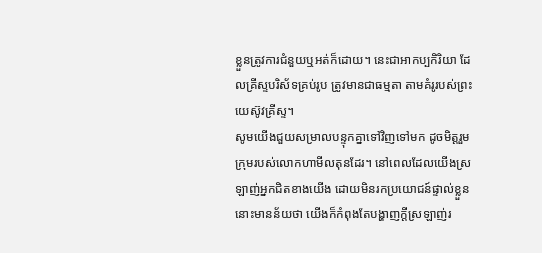ខ្លួនត្រូវការជំនួយឬអត់ក៏ដោយ។ នេះជាអាកប្បកិរិយា ដែលគ្រីស្ទបរិស័ទគ្រប់រូប ត្រូវមានជាធម្មតា តាមគំរូរបស់ព្រះយេស៊ូវគ្រីស្ទ។
សូមយើងជួយសម្រាលបន្ទុកគ្នាទៅវិញទៅមក ដូចមិត្តរួមក្រុមរបស់លោកហាមីលតុនដែរ។ នៅពេលដែលយើងស្រឡាញ់អ្នកជិតខាងយើង ដោយមិនរកប្រយោជន៍ផ្ទាល់ខ្លួន នោះមានន័យថា យើងក៏កំពុងតែបង្ហាញក្តីស្រឡាញ់រ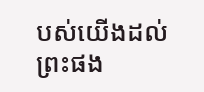បស់យើងដល់ព្រះផង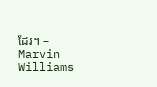ដែរ។ – Marvin Williams